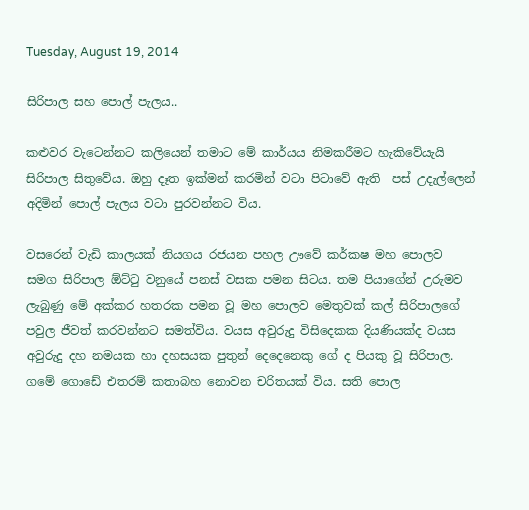Tuesday, August 19, 2014

සිරිපාල සහ පොල් පැලය..

කළුවර වැටෙන්නට කලියෙන් තමාට මේ කාර්යය නිමකරීමට හැකිවේයැයි සිරිපාල සිතුවේය. ඔහු දෑත ඉක්මන් කරමින් වටා පිටාවේ ඇති  පස් උදැල්ලෙන් අදිමින් පොල් පැලය වටා පුරවන්නට විය.

වසරෙන් වැඩි කාලයක් නියගය රජයන පහල ඌවේ කර්කෂ මහ පොලව සමග සිරිපාල ඕට්ටු වනුයේ පනස් වසක පමන සිටය. තම පියාගේන් උරුමව ලැබුණු මේ අක්කර හතරක පමන වූ මහ පොලව මෙතුවක් කල් සිරිපාලගේ පවුල ජීවත් කරවන්නට සමත්විය. වයස අවුරුදු විසිදෙකක දියණියක්ද වයස අවුරුදු දහ නමයක හා දහසයක පුතුන් දෙදෙනෙකු ගේ ද පියකු වූ සිරිපාල. ගමේ ගොඩේ එතරම් කතාබහ නොවන චරිතයක් විය. සති පොල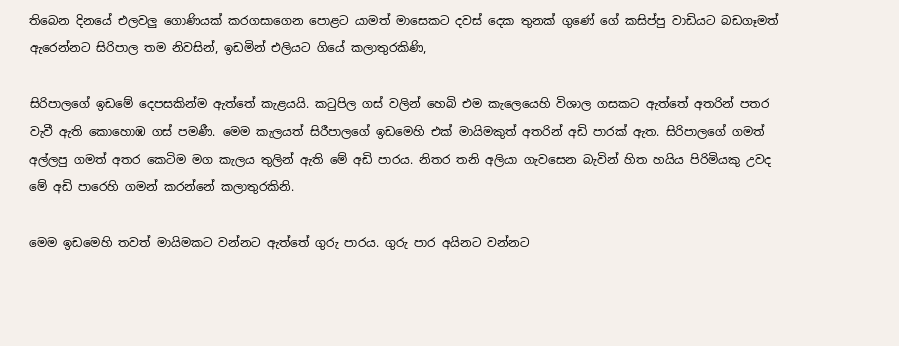තිබෙන දිනයේ එලවලු ගොණියක් කරගසාගෙන පොළට යාමත් මාසෙකට දවස් දෙක තුනක් ගුණේ ගේ කසිප්පු වාඩියට බඩගෑමත් ඇරෙන්නට සිරිපාල තම නිවසින්, ඉඩමින් එලියට ගියේ කලාතුරකිණි,

සිරිපාලගේ ඉඩමේ දෙපසකින්ම ඇත්තේ කැළයයි. කටුපිල ගස් වලින් හෙබි එම කැලෙයෙහි විශාල ගසකට ඇත්තේ අතරින් පතර වැවී ඇති කොහොඹ ගස් පමණී. මෙම කැලයත් සිරීපාලගේ ඉඩමෙහි එක් මායිමකුත් අතරින් අඩි පාරක් ඇත. සිරිපාලගේ ගමත් අල්ලපු ගමත් අතර කෙටිම මග කැලය තුලින් ඇති මේ අඩි පාරය. නිතර තනි අලියා ගැවසෙන බැවින් හිත හයිය පිරිමියකු උවද මේ අඩි පාරෙහි ගමන් කරන්නේ කලාතුරකිනි.

මෙම ඉඩමෙහි තවත් මායිමකට වන්නට ඇත්තේ ගුරු පාරය. ගුරු පාර අයිනට වන්නට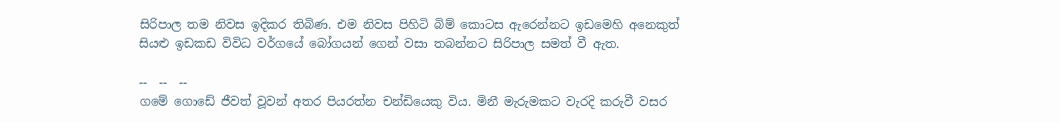සිරිපාල තම නිවස ඉදිකර තිබිණ. එම නිවස පිහිටි බිම් කොටස ඇරෙන්නට ඉඩමෙහි අනෙකුත් සියළු ඉඩකඩ විවිධ වර්ගයේ බෝගයන් ගෙන් වසා තබන්නට සිරිපාල සමත් වී ඇත.

--  --  --
ගමේ ගොඩේ ජීවත් වූවන් අතර පියරත්න චන්ඩියෙකු විය. මිනී මැරුමකට වැරදි කරුවී වසර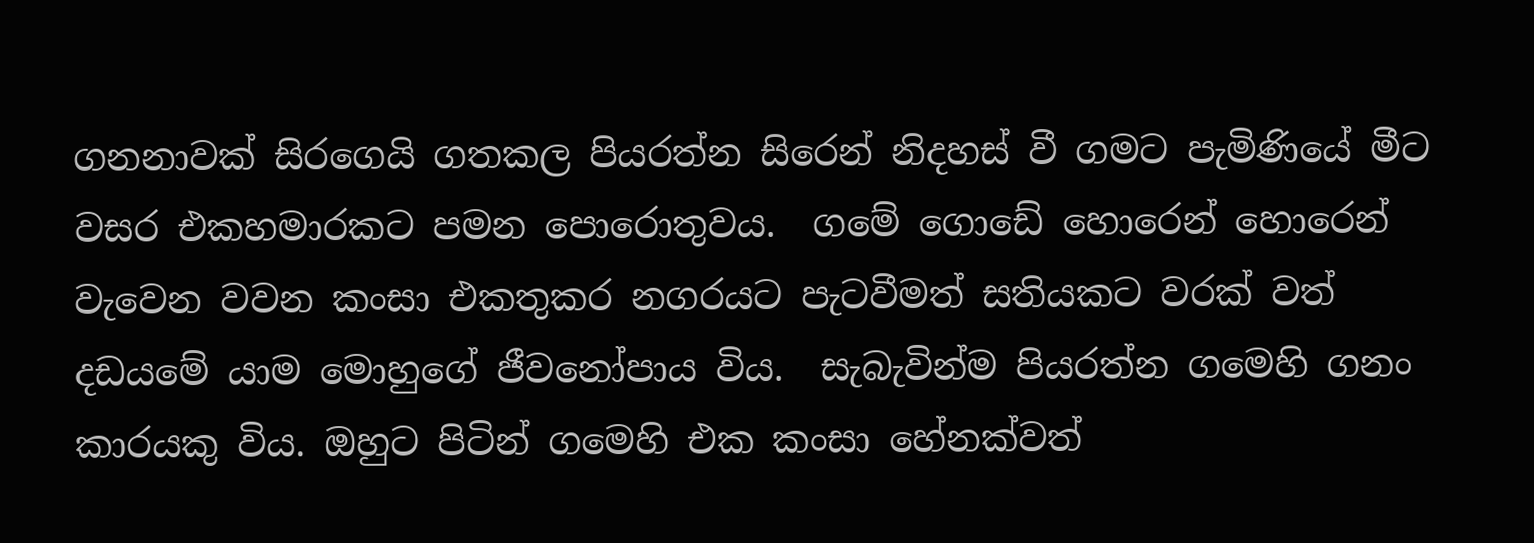ගනනාවක් සිරගෙයි ගතකල පියරත්න සිරෙන් නිදහස් වී ගමට පැමිණියේ මීට වසර එකහමාරකට පමන පොරොතුවය.  ගමේ ගොඩේ හොරෙන් හොරෙන් වැවෙන වවන කංසා එකතුකර නගරයට පැටවීමත් සතියකට වරක් වත් දඩයමේ යාම මොහුගේ ජීවනෝපාය විය.  සැබැවින්ම පියරත්න ගමෙහි ගනං කාරයකු විය. ඔහුට පිටින් ගමෙහි එක කංසා හේනක්වත්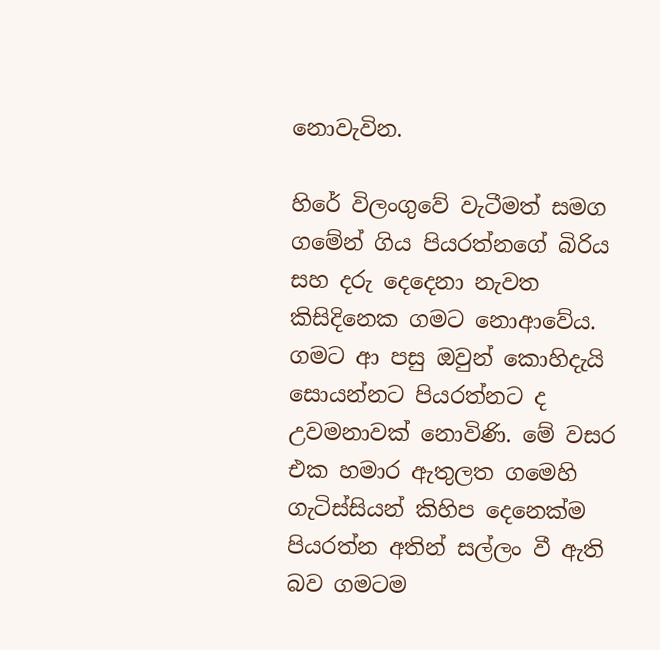නොවැවින.

හිරේ විලංගුවේ වැටීමත් සමග ගමේන් ගිය පියරත්නගේ බිරිය සහ දරු දෙදෙනා නැවත කිසිදිනෙක ගමට නොආවේය. ගමට ආ පසු ඔවුන් කොහිදැයි සොයන්නට පියරත්නට ද උවමනාවක් නොවිණි. මේ වසර එක හමාර ඇතුලත ගමෙහි ගැටිස්සියන් කිහිප දෙනෙක්ම පියරත්න අතින් සල්ලං වී ඇති බව ගමටම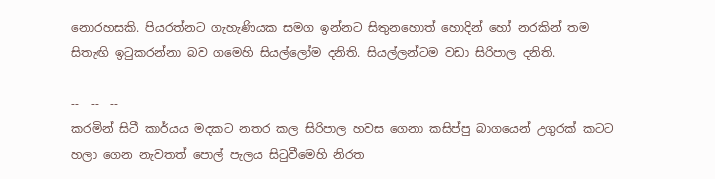නොරහසකි. පියරත්නට ගැහැණියක සමග ඉන්නට සිතුනහොත් හොදින් හෝ නරකින් තම සිතැඟි ඉටුකරන්නා බව ගමෙහි සියල්ලෝම දනිති. සියල්ලන්ටම වඩා සිරිපාල දනිති.

--  --  --
කරමින් සිටී කාර්යය මදකට නතර කල සිරිපාල හවස ගෙනා කසිප්පු බාගයෙන් උගුරක් කටට හලා ගෙන නැවතත් පොල් පැලය සිටුවීමෙහි නිරත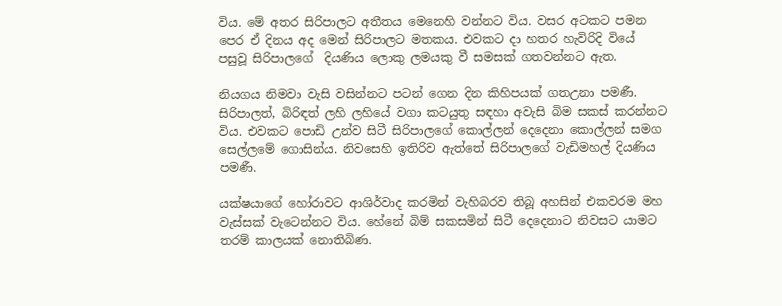විය. මේ අතර සිරිපාලට අතීතය මෙනෙහි වන්නට විය. වසර අටකට පමන පෙර ඒ දිනය අද මෙන් සිරිපාලට මතකය. එවකට දා හතර හැවිරිදි වියේ පසුවූ සිරිපාලගේ  දියණිය ලොකු ලමයකු වී සමසක් ගතවන්නට ඇත.

නියගය නිමවා වැසි වසින්නට පටන් ගෙන දින කිහිපයක් ගතඋනා පමණී. සිරිපාලත්, බිරිඳත් ලහි ලහියේ වගා කටයුතු සඳහා අවැසි බිම සකස් කරන්නට විය. එවකට පොඩි උන්ව සිටී සිරිපාලගේ කොල්ලන් දෙදෙනා කොල්ලන් සමග සෙල්ලමේ ගොසින්ය. නිවසෙහි ඉතිරිව ඇත්තේ සිරිපාලගේ වැඩිමහල් දියණිය පමණී.

යක්ෂයාගේ හෝරාවට ආශිර්වාද කරමින් වැහිබරව තිබූ අහසින් එකවරම මහ වැස්සක් වැටෙන්නට විය. හේනේ බිම් සකසමින් සිටී දෙදෙනාට නිවසට යාමට තරම් කාලයක් නොතිබිණ.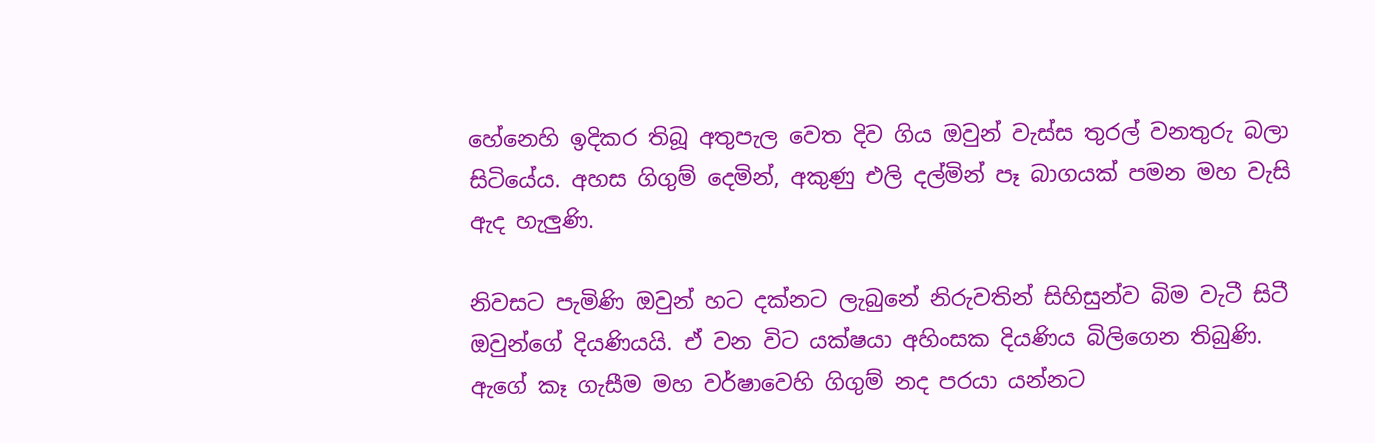හේනෙහි ඉදිකර තිබූ අතුපැල වෙත දිව ගිය ඔවුන් වැස්ස තුරල් වනතුරු බලා සිටියේය. අහස ගිගුම් දෙමින්, අකුණු එලි දල්මින් පෑ බාගයක් පමන මහ වැසි ඇද හැලුණි.

නිවසට පැමිණි ඔවුන් හට දක්නට ලැබුනේ නිරුවතින් සිහිසුන්ව බිම වැටී සිටී ඔවුන්ගේ දියණියයි. ඒ වන විට යක්ෂයා අහිංසක දියණිය බිලිගෙන තිබුණි. ඇගේ කෑ ගැසීම මහ වර්ෂාවෙහි ගිගුම් නද පරයා යන්නට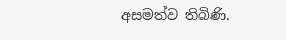අසමත්ව තිබිණි.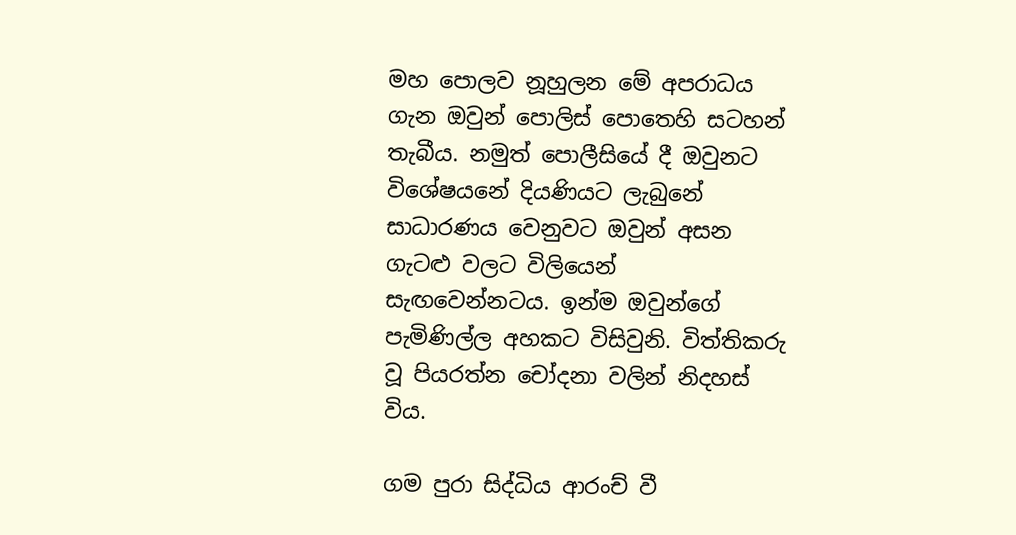මහ පොලව නූහුලන මේ අපරාධය ගැන ඔවුන් පොලිස් පොතෙහි සටහන් තැබීය. නමුත් පොලීසියේ දී ඔවුනට විශේෂයනේ දියණියට ලැබුනේ සාධාරණය වෙනුවට ඔවුන් අසන ගැටළු වලට විලියෙන් සැඟවෙන්නටය. ඉන්ම ඔවුන්ගේ පැමිණිල්ල අහකට විසිවුනි. විත්තිකරු වූ පියරත්න චෝදනා වලින් නිදහස් විය.

ගම පුරා සිද්ධිය ආරංච් වී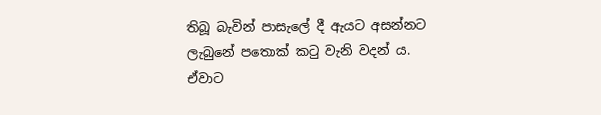තිබූ බැවින් පාසැලේ දී ඇයට අසන්නට ලැබුනේ පතොක් කටු වැනි වදන් ය. ඒවාට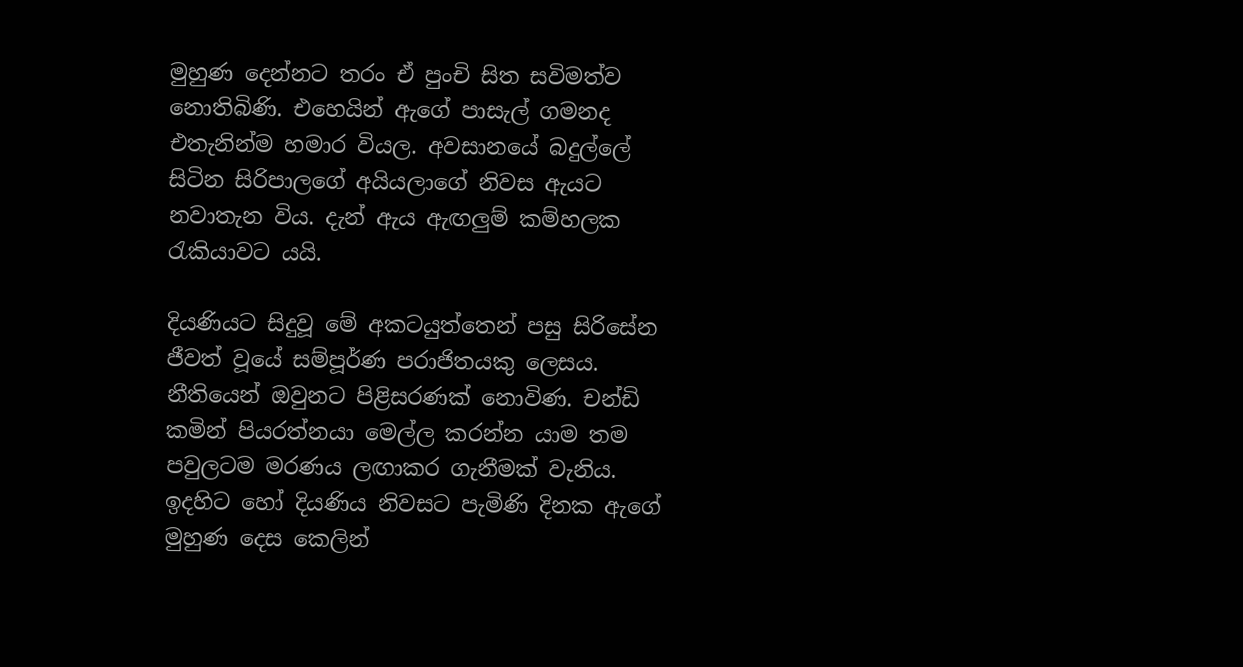මුහුණ දෙන්නට තරං ඒ පුංචි සිත සවිමත්ව නොතිබිණි. එහෙයින් ඇගේ පාසැල් ගමනද එතැනින්ම හමාර වියල. අවසානයේ බදුල්ලේ සිටින සිරිපාලගේ අයියලාගේ නිවස ඇයට නවාතැන විය. දැන් ඇය ඇඟලුම් කම්හලක රැකියාවට යයි.

දියණියට සිදුවූ මේ අකටයුත්තෙන් පසු සිරිසේන ජීවත් වූයේ සම්පූර්ණ පරාජිතයකු ලෙසය. නීතියෙන් ඔවුනට පිළිසරණක් නොවිණ. චන්ඩි කමින් පියරත්නයා මෙල්ල කරන්න යාම තම පවුලටම මරණය ලඟාකර ගැනීමක් වැනිය. ඉදහිට හෝ දියණිය නිවසට පැමිණි දිනක ඇගේ මුහුණ දෙස කෙලින්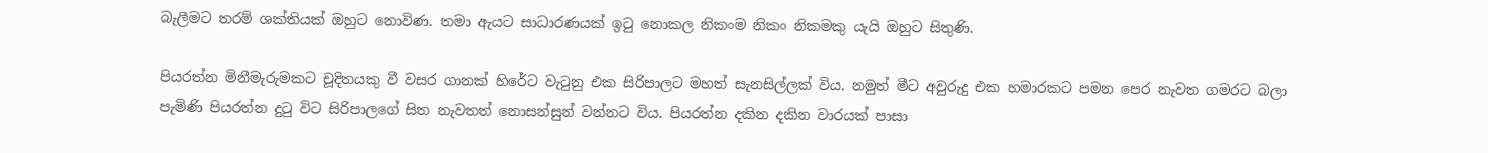බැලීමට තරම් ශක්තියක් ඔහුට නොවිණ. තමා ඇයට සාධාරණයක් ඉටු නොකල නිකංම නිකං නිකමකු යැයි ඔහුට සිතුණි.

පියරත්න මිනීමැරුමකට චූදිතයකු වී වසර ගානක් හිරේට වැටුනු එක සිරිපාලට මහත් සැනසිල්ලක් විය. නමුත් මීට අවුරුදු එක හමාරකට පමන පෙර නැවත ගමරට බලා පැමිණි පියරත්න දුටු විට සිරිපාලගේ සිත නැවතත් නොසන්සුන් වන්නට විය. පියරත්න දකින දකින වාරයක් පාසා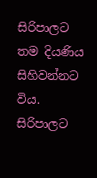සිරිපාලට තම දියණිය සිහිවන්නට විය. සිරිපාලට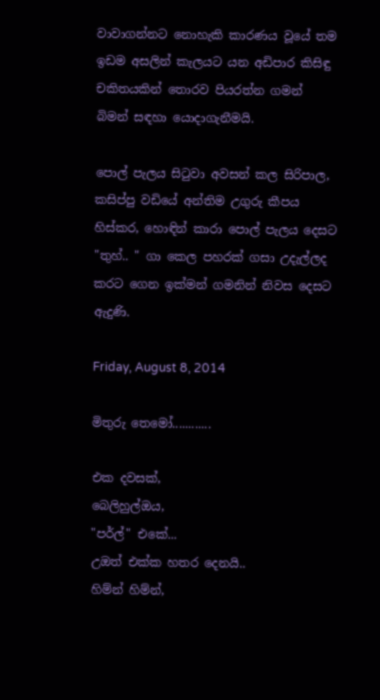වාවාගන්නට නොහැකි කාරණය වූයේ තම ඉඩම අසලින් කැලයට යන අඩිපාර කිසිඳු චකිතයකින් තොරව පියරත්න ගමන් බිමන් සඳහා යොදාගැනීමයි.

පොල් පැලය සිටුවා අවසන් කල සිරිපාල, කසිප්පු වඩියේ අන්තිම උගුරු කීපය හිස්කර, හොඳින් කාරා පොල් පැලය දෙසට "තුහ්.. " ගා කෙල පහරක් ගසා උදැල්ලද කරට ගෙන ඉක්මන් ගමනින් නිවස දෙසට ඇදුණි.

Friday, August 8, 2014

මිතුරු තෙමෝ............

එක දවසක්,
බෙලිහුල්ඔය,
"පර්ල්" එකේ...
උඔත් එක්ක හතර දෙනයි..
හිම්න් හිම්න්,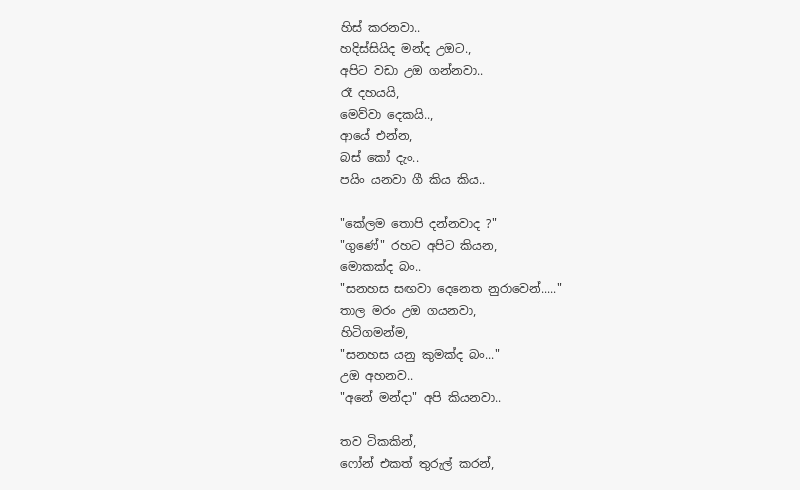හිස් කරනවා..
හදිස්සියිද මන්ද උඔට.,
අපිට වඩා උඔ ගන්නවා..
රෑ දහයයි,
මෙව්වා දෙකයි..,
ආයේ එන්න,
බස් කෝ දැං..
පයිං යනවා ගී කිය කිය..

"කේලම තොපි දන්නවාද ?"
"ගුණේ" රහට අපිට කියන,
මොකක්ද බං..
"සනහස සඟවා දෙනෙත නුරාවෙන්....."
තාල මරං උඔ ගයනවා,
හිටිගමන්ම,
"සනහස යනු කුමක්ද බං..."
උඔ අහනව..
"අනේ මන්දා" අපි කියනවා..

තව ටිකකින්,
ෆෝන් එකත් තුරුල් කරන්,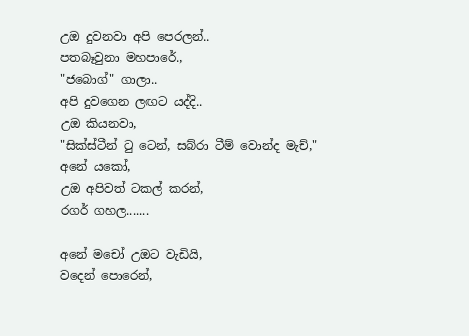උඔ දුවනවා අපි පෙරලන්..
පතබෑවුනා මහපාරේ.,
"ජබොග්" ගාලා..
අපි දුවගෙන ලඟට යද්දි..
උඔ කියනවා,
"සික්ස්ටීන් ටු ටෙන්, සබ්රා ටීම් වොන්ද මැච්,"
අනේ යකෝ,
උඔ අපිවත් ටකල් කරන්,
රගර් ගහල.......

අනේ මචෝ උඔට වැඩියි,
වදෙන් පොරෙන්,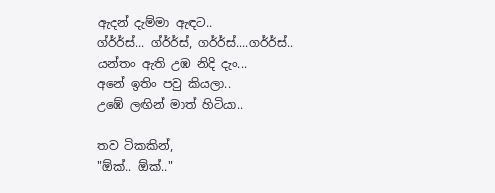ඇදන් දැම්මා ඇඳට..
ග්ර්ර්ස්... ග්ර්ර්ස්, ගර්ර්ස්....ගර්ර්ස්..
යන්තං ඇති උඹ නිදි දැං...
අනේ ඉතිං පවු කියලා..
උඹේ ලඟින් මාත් හිටියා..

තව ටිකකින්,
"ඕක්.. ඕක්.."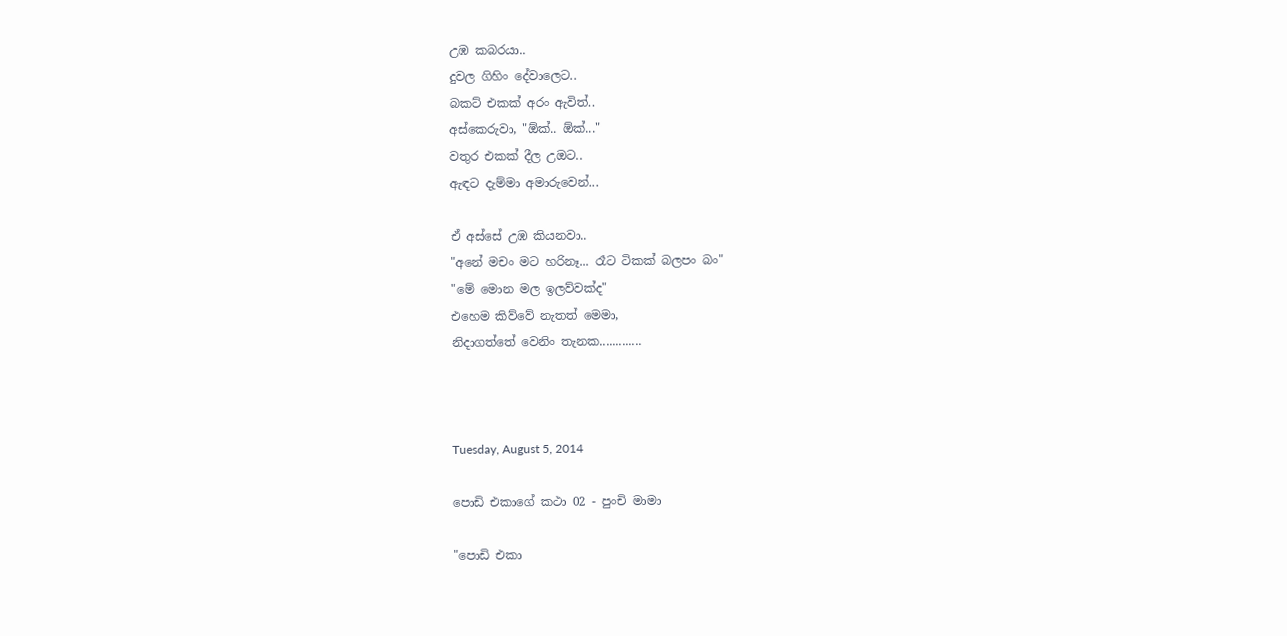උඹ කබරයා..
දුවල ගිහිං දේවාලෙට..
බකට් එකක් අරං ඇවිත්..
අස්කෙරුවා, "ඕක්.. ඕක්..."
වතුර එකක් දීල උඔට..
ඇඳට දැම්මා අමාරුවෙන්...

ඒ අස්සේ උඹ කියනවා..
"අනේ මචං මට හරිනෑ... රෑට ටිකක් බලපං බං"
"මේ මොන මල ඉලව්වක්ද"
එහෙම කිව්වේ නැතත් මෙමා,
නිදාගත්තේ වෙනිං තැනක.............



Tuesday, August 5, 2014

පොඩි එකාගේ කථා 02 - පුංචි මාමා

"පොඩි එකා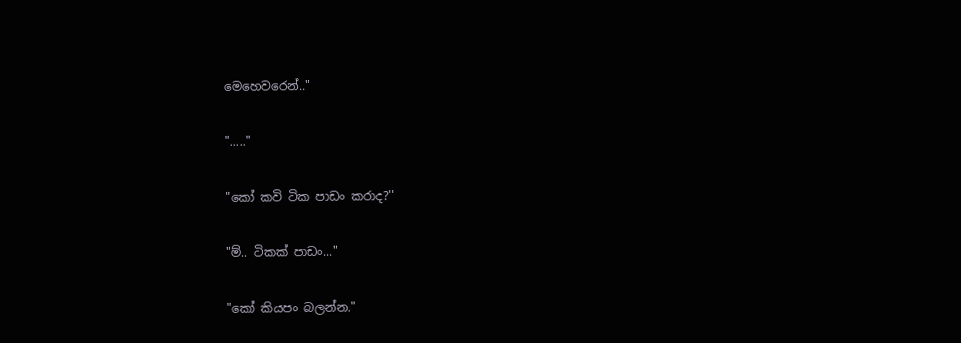මෙහෙවරෙන්.."

"....."

"කෝ කවි ටික පාඩං කරාද?''

"ම්.. ටිකක් පාඩං..."

"කෝ කියපං බලන්න."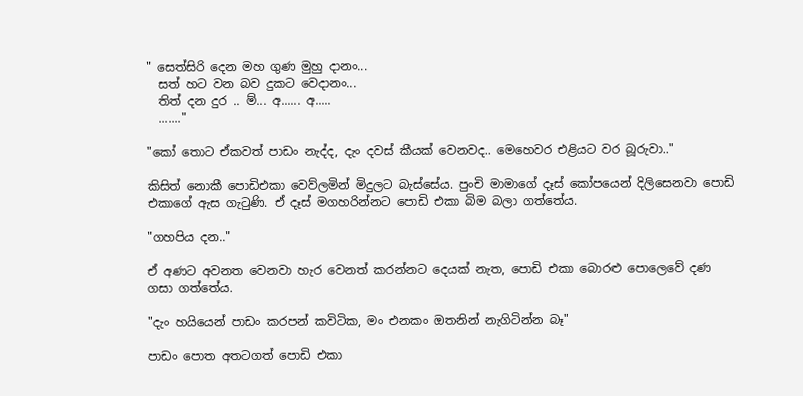" සෙත්සිරි දෙන මහ ගුණ මුහු දානං...
  සත් හට වන බව දුකට වෙදානං...
  තිත් දන දුර .. ම්... අ...... අ.....
  ......."

"කෝ තොට ඒකවත් පාඩං නැද්ද, දැං දවස් කීයක් වෙනවද.. මෙහෙවර එළියට වර බූරුවා.."

කිසිත් නොකී පොඩිඑකා වෙව්ලමින් මිදුලට බැස්සේය. පුංචි මාමාගේ දෑස් කෝපයෙන් දිලිසෙනවා පොඩි එකාගේ ඇස ගැටුණි. ඒ දෑස් මගහරින්නට පොඩි එකා බිම බලා ගත්තේය.

"ගහපිය දන.."

ඒ අණට අවනත වෙනවා හැර වෙනත් කරන්නට දෙයක් නැත, පොඩි එකා බොරළු පොලෙවේ දණ ගසා ගත්තේය.

"දැං හයියෙන් පාඩං කරපන් කවිටික, මං එනකං ඔතනින් නැගිටින්න බෑ"

පාඩං පොත අතටගත් පොඩි එකා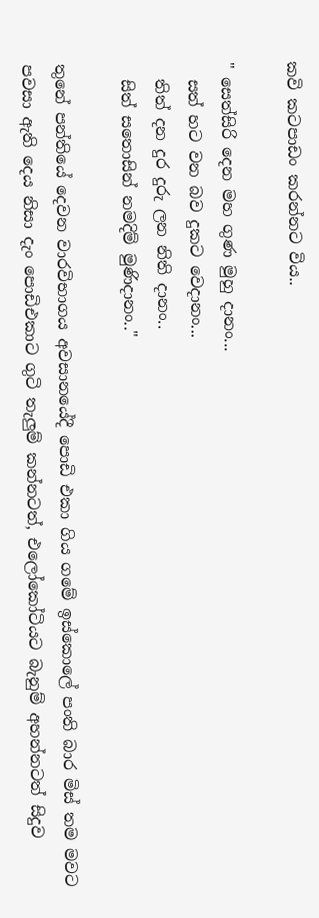කවි කටපාඩං කරන්නට විය..

" සෙත්සිරි දෙන මහ ගුණ මුහු දානං...
  සත් හට වන බව දුකට වෙදානං...
  තිත් දන දුර දුරු ලන නිති දානං..
  සිත් සතොසින් නමදිම් මුණිදානං.."

තුනේ පන්තියේ දෙවන වාරවිභාගය අවසානයේදී පොඩි එකා ගිය ගමේ ඉස්කොලේ පංති බාර මිස් තම මවට පවසා ඇති දෙය නිසා දැං පොඩිඑකාට ගුටි තැලුම් කන්නටත්, එලෝකෝටියට බැනුම් අහන්නටත් සිදුව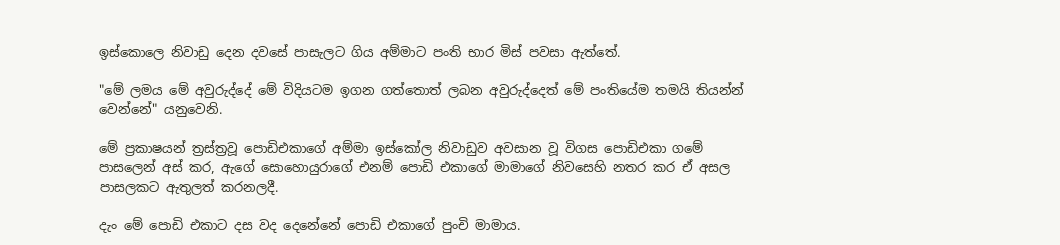ඉස්කොලෙ නිවාඩු දෙන දවසේ පාසැලට ගිය අම්මාට පංති භාර මිස් පවසා ඇත්තේ.

"මේ ලමය මේ අවුරුද්දේ මේ විදියටම ඉගන ගත්තොත් ලබන අවුරුද්දෙත් මේ පංතියේම තමයි තියන්න් වෙන්නේ" යනුවෙනි.

මේ ප්‍රකාෂයන් ත්‍රස්ත්‍රවූ පොඩිඑකාගේ අම්මා ඉස්කෝල නිවාඩුව අවසාන වූ විගස පොඩිඑකා ගමේ පාසලෙන් අස් කර, ඇගේ සොහොයුරාගේ එනම් පොඩි එකාගේ මාමාගේ නිවසෙහි නතර කර ඒ අසල පාසලකට ඇතුලත් කරනලදී.

දැං මේ පොඩි එකාට දස වද දෙනේනේ පොඩි එකාගේ පුංචි මාමාය.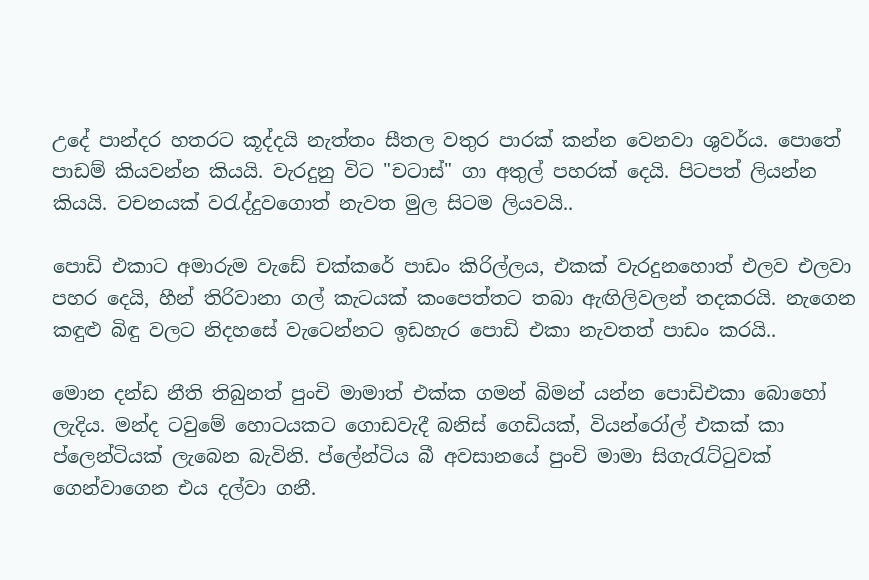උදේ පාන්දර හතරට කූද්දයි නැත්තං සීතල වතුර පාරක් කන්න වෙනවා ශුවර්ය. පොතේ පාඩම් කියවන්න කියයි. වැරදුනු විට "චටාස්" ගා අතුල් පහරක් දෙයි. පිටපත් ලියන්න කියයි. වචනයක් වරැද්දුවගොත් නැවත මුල සිටම ලියවයි..

පොඩි එකාට අමාරුම වැඩේ චක්කරේ පාඩං කිරිල්ලය, එකක් වැරදුනහොත් එලව එලවා පහර දෙයි, හීන් තිරිවානා ගල් කැටයක් කංපෙත්තට තබා ඇඟිලිවලන් තදකරයි. නැගෙන කඳුළු බිඳු වලට නිදහසේ වැටෙන්නට ඉඩහැර පොඩි එකා නැවතත් පාඩං කරයි..

මොන දන්ඩ නීති තිබුනත් පුංචි මාමාත් එක්ක ගමන් බිමන් යන්න පොඩිඑකා බොහෝ ලැදිය. මන්ද ටවුමේ හොටයකට ගොඩවැදී බනිස් ගෙඩියක්, වියන්රෝල් එකක් කා ප්ලෙන්ටියක් ලැබෙන බැවිනි. ප්ලේන්ටිය බී අවසානයේ පුංචි මාමා සිගැරැට්ටුවක් ගෙන්වාගෙන එය දල්වා ගනී.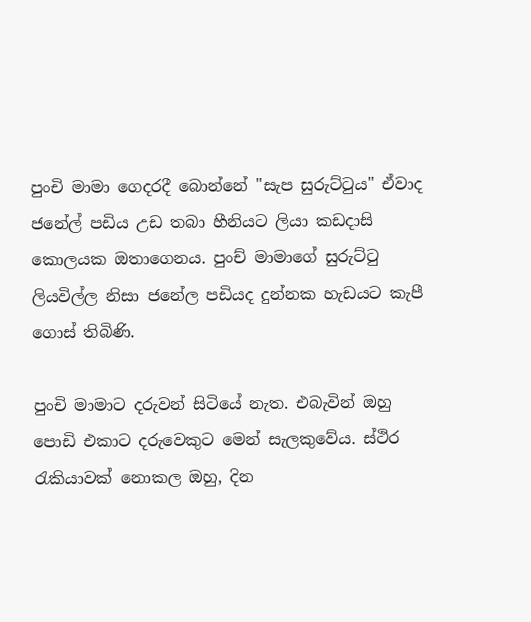පුංචි මාමා ගෙදරදී බොන්නේ "සැප සුරුට්ටුය" ඒවාද ජනේල් පඩිය උඩ තබා හීනියට ලියා කඩදාසි කොලයක ඔතාගෙනය. පුංච් මාමාගේ සුරුට්ටු ලියවිල්ල නිසා ජනේල පඩියද දුන්නක හැඩයට කැපී ගොස් තිබිණි.

පුංචි මාමාට දරුවන් සිටියේ නැත. එබැවින් ඔහු පොඩි එකාට දරුවෙකුට මෙන් සැලකුවේය. ස්ථිර රැකියාවක් නොකල ඔහු, දින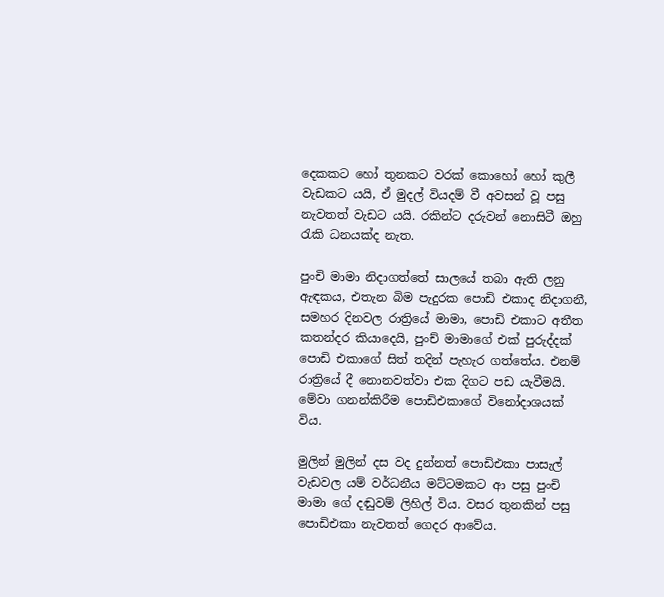දෙකකට හෝ තුනකට වරක් කොහෝ හෝ කුලී වැඩකට යයි, ඒ මුදල් වියදම් වී අවසන් වූ පසු නැවතත් වැඩට යයි. රකින්ට දරුවන් නොසිටී ඔහු රැකි ධනයක්ද නැත.

පුංචි මාමා නිදාගත්තේ සාලයේ තබා ඇති ලනු ඇඳකය, එතැන බිම පැදුරක පොඩි එකාද නිදාගනී, සමහර දිනවල රාත්‍රියේ මාමා, පොඩි එකාට අතීත කතන්දර කියාදෙයි, පුංච් මාමාගේ එක් පුරුද්දක් පොඩි එකාගේ සිත් තදින් පැහැර ගත්තේය. එනම් රාත්‍රියේ දී නොනවත්වා එක දිගට පඩ යැවීමයි. මේවා ගනන්කිරීම පොඩිඑකාගේ විනෝදාශයක් විය.

මුලින් මුලින් දස වද දුන්නත් පොඩිඑකා පාසැල් වැඩවල යම් වර්ධනීය මට්ටමකට ආ පසු පුංචි මාමා ගේ දඬුවම් ලිහිල් විය. වසර තුනකින් පසු පොඩිඑකා නැවතත් ගෙදර ආවේය.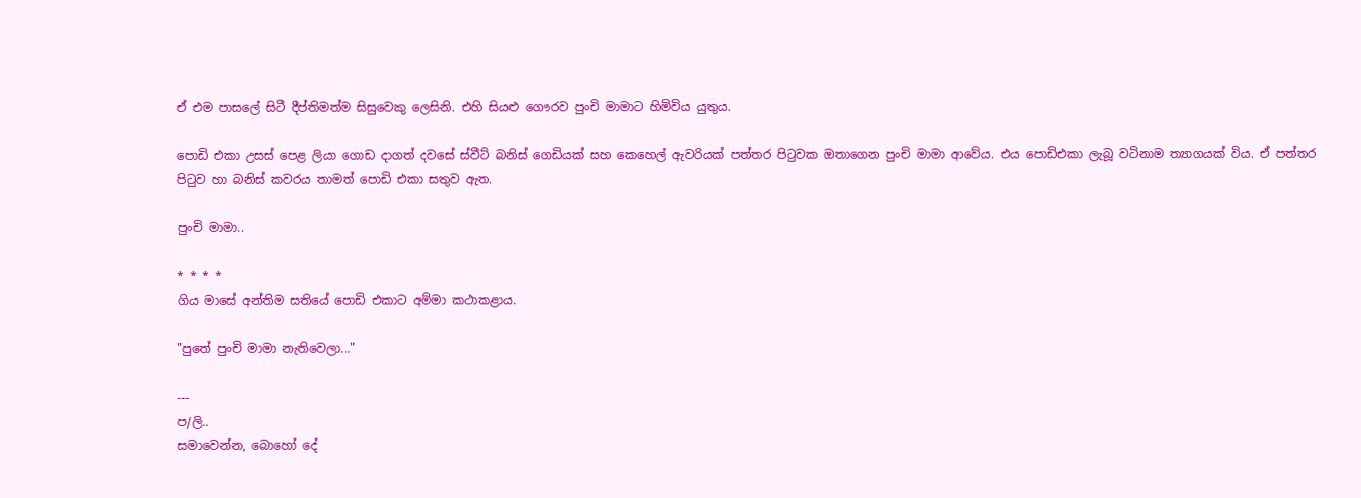ඒ එම පාසලේ සිටී දීප්තිමත්ම සිසුවෙකු ලෙසිනි. එහි සියළු ගෞරව පුංචි මාමාට හිමිවිය යුතුය.

පොඩි එකා උසස් පෙළ ලියා ගොඩ දාගත් දවසේ ස්වීට් බනිස් ගෙඩියක් සහ කෙහෙල් ඇවරියක් පත්තර පිටුවක ඔතාගෙන පුංචි මාමා ආවේය. එය පොඩිඑකා ලැබූ වටිනාම ත්‍යාගයක් විය. ඒ පත්තර පිටුව හා බනිස් කවරය තාමත් පොඩි එකා සතුව ඇත.

පුංචි මාමා..

* * * *
ගිය මාසේ අන්තිම සතියේ පොඩි එකාට අම්මා කථාකළාය.

"පුතේ පුංචි මාමා නැතිවෙලා..."

---
ප/ලි..
සමාවෙන්න, බොහෝ දේ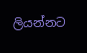ලියන්නට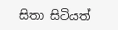සිතා සිටියත්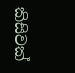කිසිවක්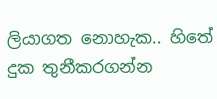ලියාගත නොහැක.. හිතේ දුක තුනීකරගන්න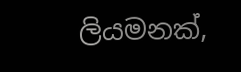ලියමනක්,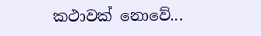කථාවක් නොවේ...